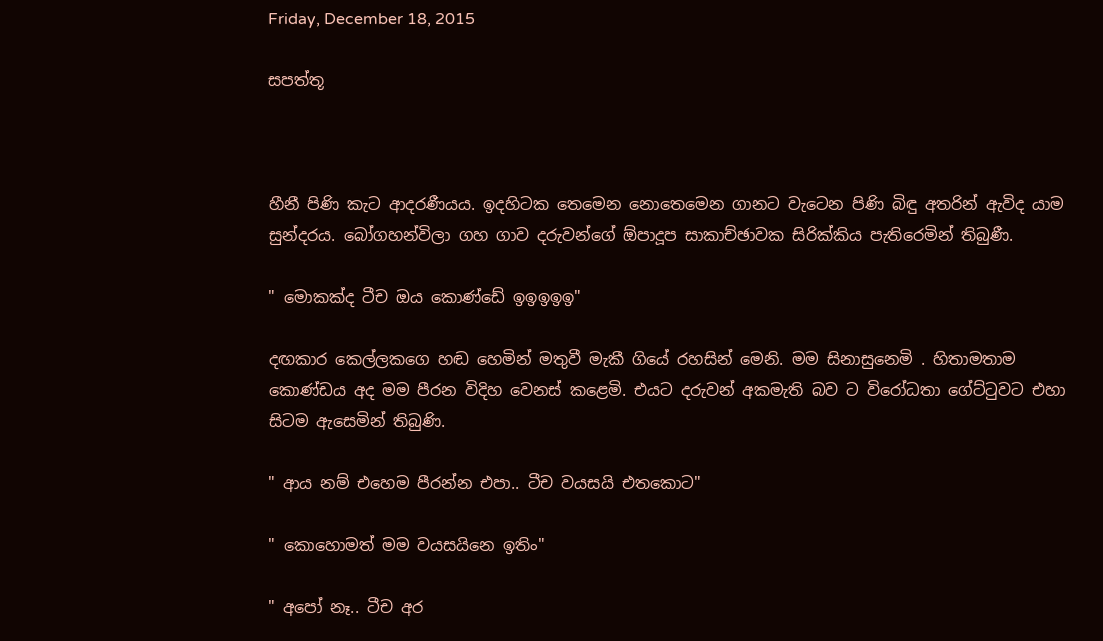Friday, December 18, 2015

සපත්තූ



හීනී පිණි කැට ආදරණීයය. ඉදහිටක තෙමෙන නොතෙමෙන ගානට වැටෙන පිණි බිඳු අතරින් ඇවිද යාම සුන්දරය. බෝගහන්විලා ගහ ගාව දරුවන්ගේ ඕපාදූප සාකාච්ඡාවක සිරික්කිය පැතිරෙමින් තිබුණී.

" මොකක්ද ටීච ඔය කොණ්ඩේ ඉඉඉඉඉ"

දඟකාර කෙල්ලකගෙ හඬ හෙමින් මතුවී මැකී ගියේ රහසින් මෙනි. මම සිනාසුනෙමි . හිතාමතාම කොණ්ඩය අද මම පීරන විදිහ වෙනස් කළෙමි. එයට දරුවන් අකමැති බව ට විරෝධතා ගේට්ටුවට එහා සිටම ඇසෙමින් තිබුණි.

" ආය නම් එහෙම පීරන්න එපා.. ටීච වයසයි එතකොට"

" කොහොමත් මම වයසයිනෙ ඉතිං"

" අපෝ නෑ.. ටීච අර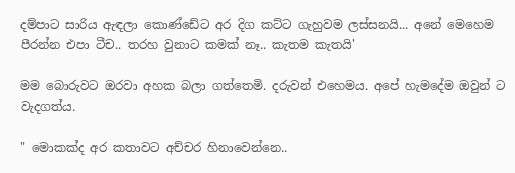දම්පාට සාරිය ඇඳලා කොණ්ඩේට අර දිග කට්ට ගැහුවම ලස්සනයි... අනේ මෙහෙම පීරන්න එපා ටීච.. තරහ වුනාට කමක් නෑ.. කැතම කැතයි'

මම බොරුවට ඔරවා අහක බලා ගත්තෙමි. දරුවන් එහෙමය. අපේ හැමදේම ඔවුන් ට වැදගත්ය.

" මොකක්ද අර කතාවට අච්චර හිනාවෙන්නෙ..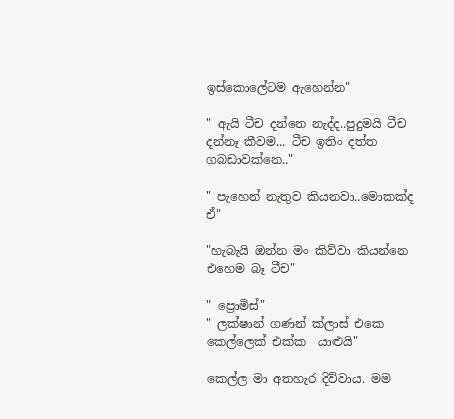ඉස්කොලේටම ඇහෙන්න"

" ඇයි ටීච දන්නෙ නැද්ද..පුදුමයි ටීච දන්නෑ කීවම... ටීච ඉතිං දත්ත ගබඩාවක්නෙ.."

" පැහෙන් නැතුව කියනවා..මොකක්ද ඒ"

"හැබැයි ඔන්න මං කිව්වා කියන්නෙ එහෙම බෑ ටීච"

" ප්‍රොමිස්"
" ලක්ෂාන් ගණන් ක්ලාස් එකෙ කෙල්ලෙක් එක්ක  යාළුයි"

කෙල්ල මා අතහැර දිව්වාය. මම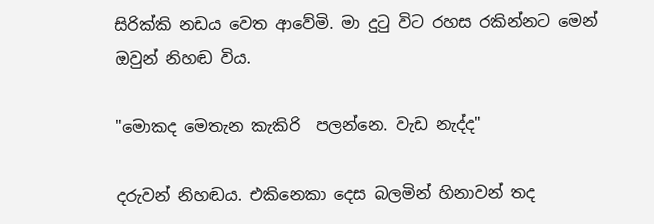සිරික්කි නඩය වෙත ආවේමි. මා දුටු විට රහස රකින්නට මෙන් ඔවුන් නිහඬ විය.

"මොකද මෙතැන කැකිරි  පලන්නෙ. වැඩ නැද්ද"

දරුවන් නිහඬය. එකිනෙකා දෙස බලමින් හිනාවන් තද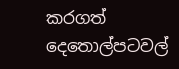කරගත් දෙතොල්පටවල්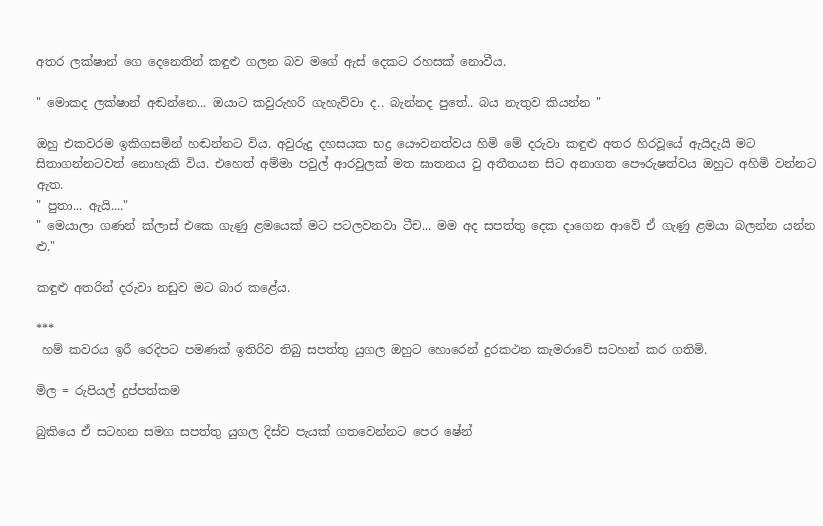අතර ලක්ෂාන් ගෙ දෙනෙතින් කඳුළු ගලන බව මගේ ඇස් දෙකට රහසක් නොවීය.

" මොකද ලක්ෂාන් අඬන්නෙ... ඔයාට කවුරුහරි ගැහැව්වා ද.. බැන්නද පුතේ.. බය නැතුව කියන්න "

ඔහු එකවරම ඉකිගසමින් හඬන්නට විය. අවුරුදු දහසයක භද්‍ර යෞවනත්වය හිමි මේ දරුවා කඳුළු අතර හිරවූයේ ඇයිදැයි මට සිතාගන්නටවත් නොහැකි විය. එහෙත් අම්මා පවුල් ආරවුලක් මත ඝාතනය වු අතීතයන සිට අනාගත පෞරුෂත්වය ඔහුට අහිමි වන්නට ඇත.
" පුතා... ඇයි...."
" මෙයාලා ගණන් ක්ලාස් එකෙ ගැණු ළමයෙක් මට පටලවනවා ‍ටීච... මම අද සපත්තු දෙක දාගෙන ආවේ ඒ ගැණු ළමයා බලන්න යන්න ළු."

කඳුළු අතරින් දරුවා නඩුව මට බාර කළේය.

***
 හම් කවරය ඉරී රෙදිපට පමණක් ඉතිරිව තිබු සපත්තු යුගල ඔහුට හොරෙන් දුරකථන කැමරාවේ සටහන් කර ගතිමි.

මිල = රුපියල් දුප්පත්කම

බුකියෙ ඒ සටහන සමග සපත්තු යුගල දිස්ව පැයක් ගතවෙන්නට පෙර ෂේන්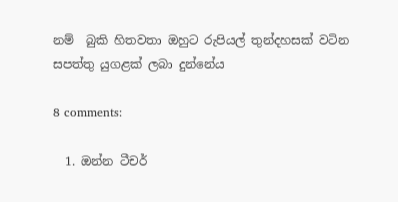නම්  බුකි හිතවතා ඔහුට රුපියල් තුන්දහසක් ව‍ටින සපත්තු යුගළක් ලබා දුන්නේය

8 comments:

  1. ඔන්න ටීචර්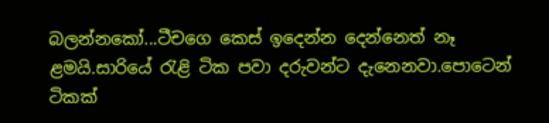බලන්නකෝ...ටීචගෙ කෙස් ඉදෙන්න දෙන්නෙත් නෑ ළමයි.සාරියේ රැළි ටික පවා දරුවන්ට දැනෙනවා.පොටෙන් ටිකක්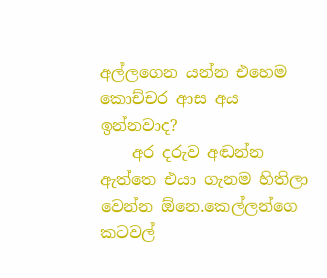අල්ලගෙන යන්න එහෙම කොච්චර ආස අය ඉන්නවාද?
    අර දරුව අඬන්න ඇත්තෙ එයා ගැනම හිතිලා වෙන්න ඕනෙ.කෙල්ලන්ගෙ කටවල්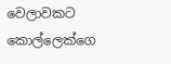වෙලාවකට කොල්ලෙක්ගෙ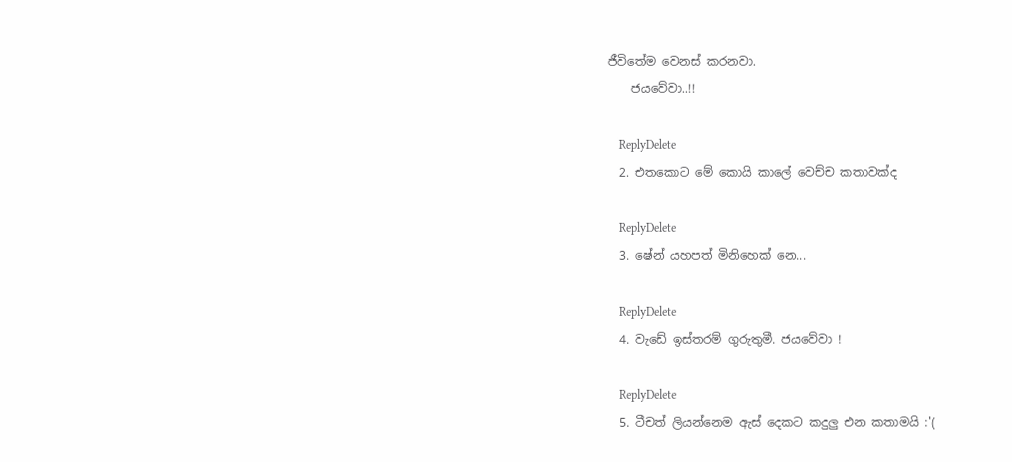ජීවිතේම වෙනස් කරනවා.
    ජයවේවා..!!

    ReplyDelete
  2. එතකොට මේ කොයි කාලේ වෙච්ච කතාවක්ද

    ReplyDelete
  3. ෂේන් යහපත් මිනිහෙක් නෙ...

    ReplyDelete
  4. වැඩේ ඉස්තරම් ගුරුතුමී. ජයවේවා !

    ReplyDelete
  5. ටීචත් ලියන්නෙම ඇස් දෙකට කදුලු එන කතාමයි :'(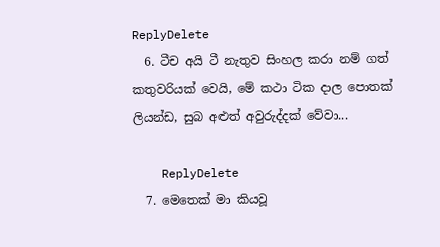ReplyDelete
  6. ටීච අයි ටී නැතුව සිංහල කරා නම් ගත් කතුවරියක් වෙයි, මේ කථා ටික දාල පොතක් ලියන්ඩ, සුබ අළුත් අවුරුද්දක් වේවා...

    ReplyDelete
  7. මෙතෙක් මා කියවූ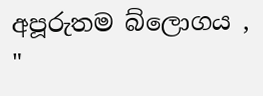අපූරුතම බ්ලොගය , "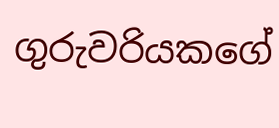ගුරුවරියකගේ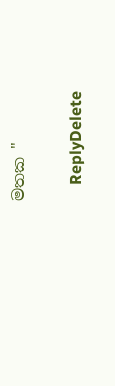මතක "

    ReplyDelete